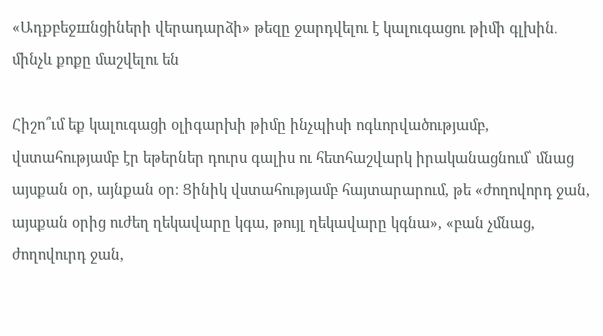«Ադрբեջшնցիների վերադարձի» թեզը ջարդվելու է կալուգացու թիմի գլխին․ մինչև քոքը մաշվելու են

Հիշո՞ւմ եք կալուգացի օլիգարխի թիմը ինչպիսի ոգևորվածությամբ, վստահությամբ էր եթերներ դուրս գալիս ու հետհաշվարկ իրականացնում՝ մնաց այսքան օր, այնքան օր։ Ցինիկ վստահությամբ հայտարարում, թե «ժողովորդ ջան, այսքան օրից ուժեղ ղեկավարը կգա, թույլ ղեկավարը կգնա», «բան չմնաց, ժողովուրդ ջան,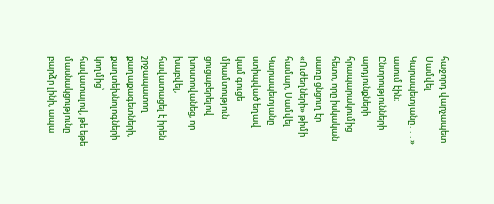հաջորդ վարչապետ Սամվել Կարապետյանը․․․» ասում էին։ Ընտրությունների արդյունքների հրապարակումից հետո, որը իսկական սառը ցնցուղ էր «Ուժեղների» թիմի համար, Սամվել Կարապետյանը ստիպված եղավ կամ գուցե միամտություն ցուցաբերելով խոստովանեց, որ խաբվել, հավատացել է իրեն շրջապատող քաղաքագետների, քաղտեխնոլոգների կողմից՝ հավատալով, թե եթե մասնակցությունը բարձր լինի, ապա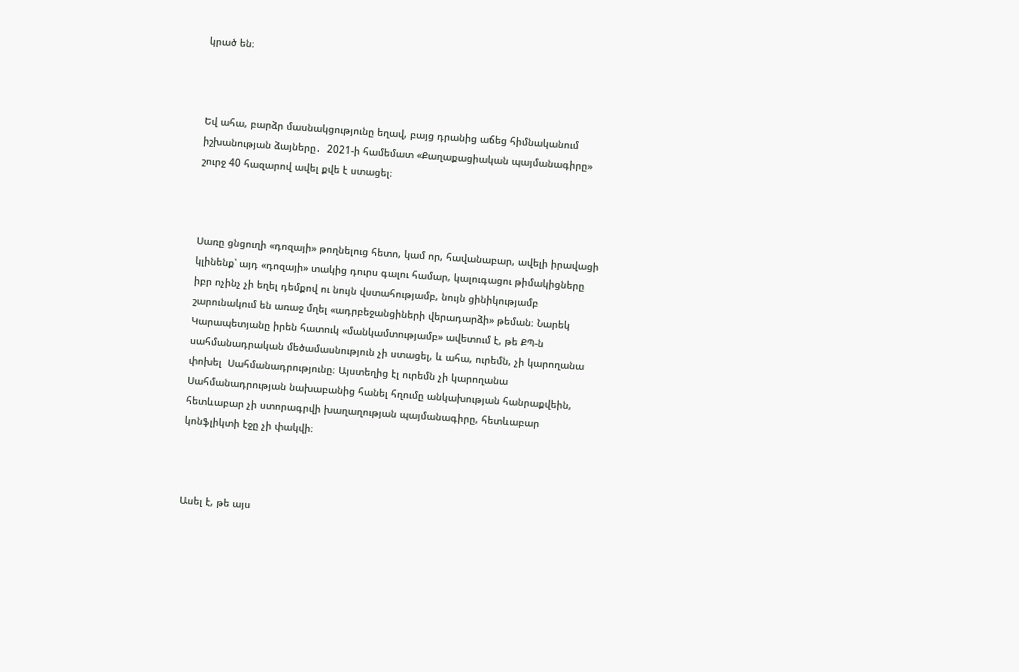կրած են։



Եվ ահա, բարձր մասնակցությունը եղավ, բայց դրանից աճեց հիմնականում իշխանության ձայները․  2021-ի համեմատ «Քաղաքացիական պայմանագիրը» շուրջ 40 հազարով ավել քվե է ստացել։



Սառը ցնցուղի «դոզայի» թողնելուց հետո, կամ որ, հավանաբար, ավելի իրավացի կլինենք՝ այդ «դոզայի» տակից դուրս գալու համար, կալուգացու թիմակիցները իբր ոչինչ չի եղել դեմքով ու նույն վստահությամբ, նույն ցինիկությամբ շարունակում են առաջ մղել «ադրբեջանցիների վերադարձի» թեման։ Նարեկ Կարապետյանը իրեն հատուկ «մանկամտությամբ» ավետում է, թե ՔՊ-ն սահմանադրական մեծամասնություն չի ստացել, և ահա, ուրեմն, չի կարողանա փոխել  Սահմանադրությունը։ Այստեղից էլ ուրեմն չի կարողանա Սահմանադրության նախաբանից հանել հղումը անկախության հանրաքվեին, հետևաբար չի ստորագրվի խաղաղության պայմանագիրը, հետևաբար կոնֆլիկտի էջը չի փակվի։



Ասել է, թե այս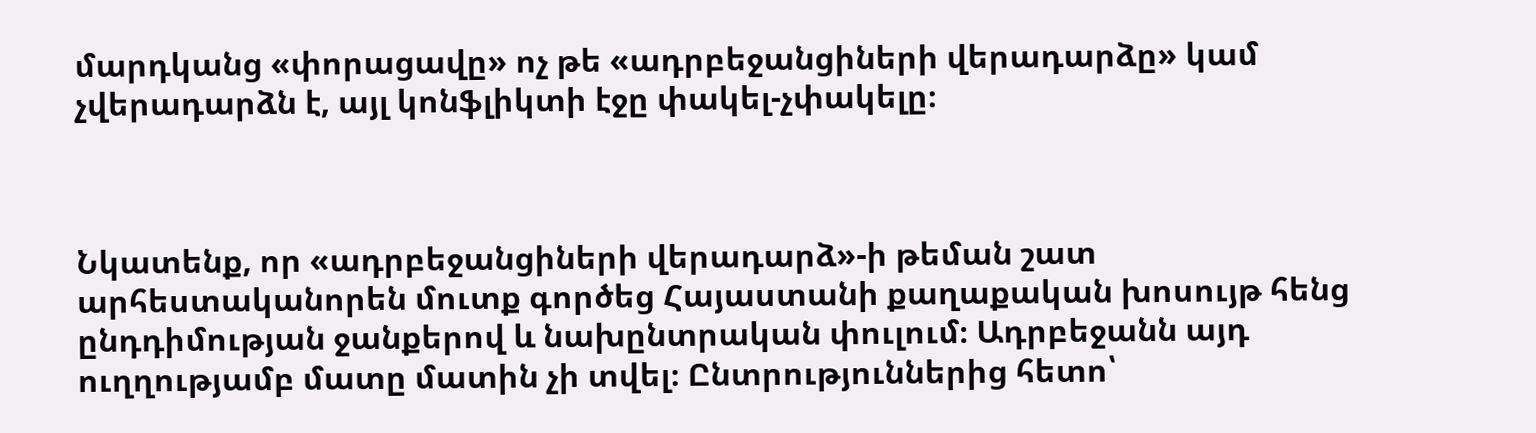մարդկանց «փորացավը» ոչ թե «ադրբեջանցիների վերադարձը» կամ չվերադարձն է, այլ կոնֆլիկտի էջը փակել-չփակելը։



Նկատենք, որ «ադրբեջանցիների վերադարձ»-ի թեման շատ արհեստականորեն մուտք գործեց Հայաստանի քաղաքական խոսույթ հենց ընդդիմության ջանքերով և նախընտրական փուլում։ Ադրբեջանն այդ ուղղությամբ մատը մատին չի տվել։ Ընտրություններից հետո՝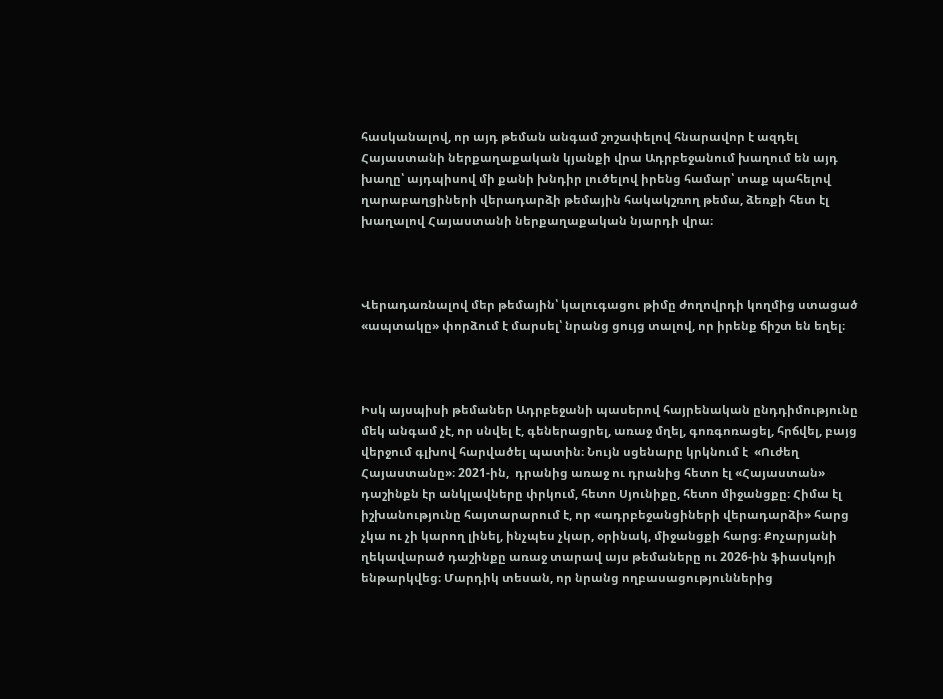հասկանալով, որ այդ թեման անգամ շոշափելով հնարավոր է ազդել Հայաստանի ներքաղաքական կյանքի վրա Ադրբեջանում խաղում են այդ խաղը՝ այդպիսով մի քանի խնդիր լուծելով իրենց համար՝ տաք պահելով ղարաբաղցիների վերադարձի թեմային հակակշռող թեմա, ձեռքի հետ էլ խաղալով Հայաստանի ներքաղաքական նյարդի վրա։



Վերադառնալով մեր թեմային՝ կալուգացու թիմը ժողովրդի կողմից ստացած «ապտակը» փորձում է մարսել՝ նրանց ցույց տալով, որ իրենք ճիշտ են եղել։



Իսկ այսպիսի թեմաներ Ադրբեջանի պասերով հայրենական ընդդիմությունը մեկ անգամ չէ, որ սնվել է, գեներացրել, առաջ մղել, գոռգոռացել, հրճվել, բայց վերջում գլխով հարվածել պատին։ Նույն սցենարը կրկնում է  «Ուժեղ Հայաստանը»։ 2021-ին,  դրանից առաջ ու դրանից հետո էլ «Հայաստան» դաշինքն էր անկլավները փրկում, հետո Սյունիքը, հետո միջանցքը։ Հիմա էլ իշխանությունը հայտարարում է, որ «ադրբեջանցիների վերադարձի» հարց չկա ու չի կարող լինել, ինչպես չկար, օրինակ, միջանցքի հարց։ Քոչարյանի ղեկավարած դաշինքը առաջ տարավ այս թեմաները ու 2026-ին ֆիասկոյի ենթարկվեց։ Մարդիկ տեսան, որ նրանց ողբասացություններից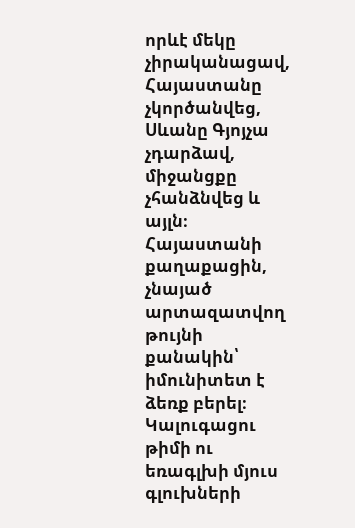որևէ մեկը չիրականացավ, Հայաստանը չկործանվեց, Սևանը Գյոյչա չդարձավ, միջանցքը չհանձնվեց և այլն։ Հայաստանի քաղաքացին, չնայած արտազատվող թույնի քանակին՝ իմունիտետ է ձեռք բերել։ Կալուգացու թիմի ու եռագլխի մյուս գլուխների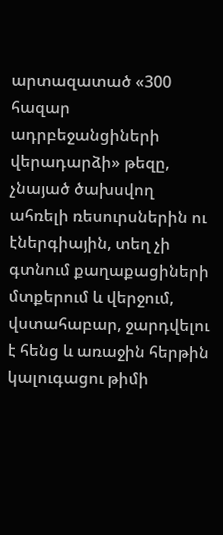արտազատած «300 հազար ադրբեջանցիների վերադարձի» թեզը, չնայած ծախսվող ահռելի ռեսուրսներին ու էներգիային, տեղ չի գտնում քաղաքացիների մտքերում և վերջում, վստահաբար, ջարդվելու է հենց և առաջին հերթին կալուգացու թիմի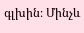գլխին։ Մինչև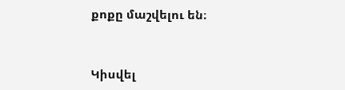քոքը մաշվելու են։



Կիսվել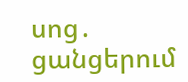սոց․ ցանցերում